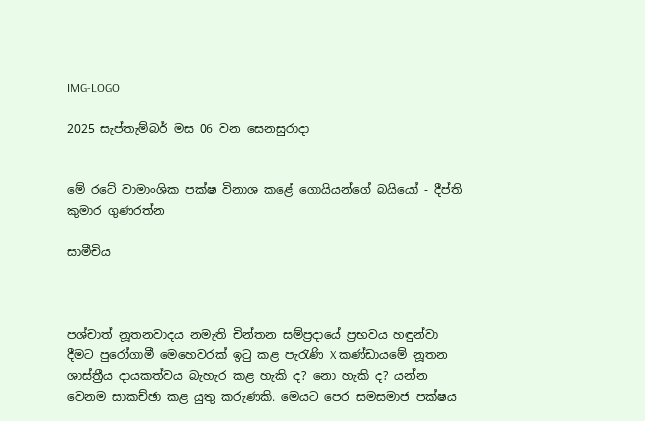IMG-LOGO

2025 සැප්තැම්බර් මස 06 වන සෙනසුරාදා


මේ රටේ වාමාංශික පක්ෂ විනාශ කළේ ගොයියන්ගේ බයියෝ - දීප්ති කුමාර ගුණරත්න

සාමීචිය



පශ්චාත් නූතනවාදය නමැති චින්තන සම්ප්‍රදායේ ප්‍රභවය හඳුන්වා දීමට පුරෝගාමී මෙහෙවරක් ඉටු කළ පැරැණි X කණ්ඩායමේ නූතන ශාස්ත්‍රීය දායකත්වය බැහැර කළ හැකි ද? නො හැකි ද? යන්න වෙනම සාකච්ඡා කළ යුතු කරුණකි. මෙයට පෙර සමසමාජ පක්ෂය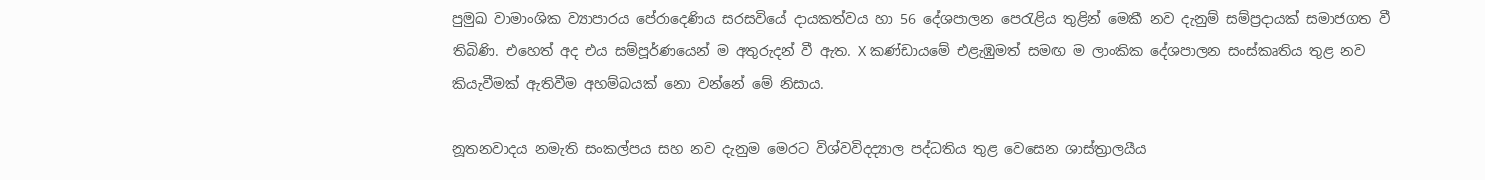පුමුඛ වාමාංශික ව්‍යාපාරය පේරාදෙණිය සරසවියේ දායකත්වය හා 56 දේශපාලන පෙරැළිය තුළින් මෙකී නව දැනුම් සම්ප්‍රදායක් සමාජගත වී තිබිණි. එහෙත් අද එය සම්පූර්ණයෙන් ම අතුරුදන් වී ඇත. X කණ්ඩායමේ එළැඹුමත් සමඟ ම ලාංකික දේශපාලන සංස්කෘතිය තුළ නව කියැවීමක් ඇතිවීම අහම්බයක් නො වන්නේ මේ නිසාය.

නූතනවාදය නමැති සංකල්පය සහ නව දැනුම මෙරට විශ්වවිදද්‍යාල පද්ධතිය තුළ වෙසෙන ශාස්ත්‍රාලයීය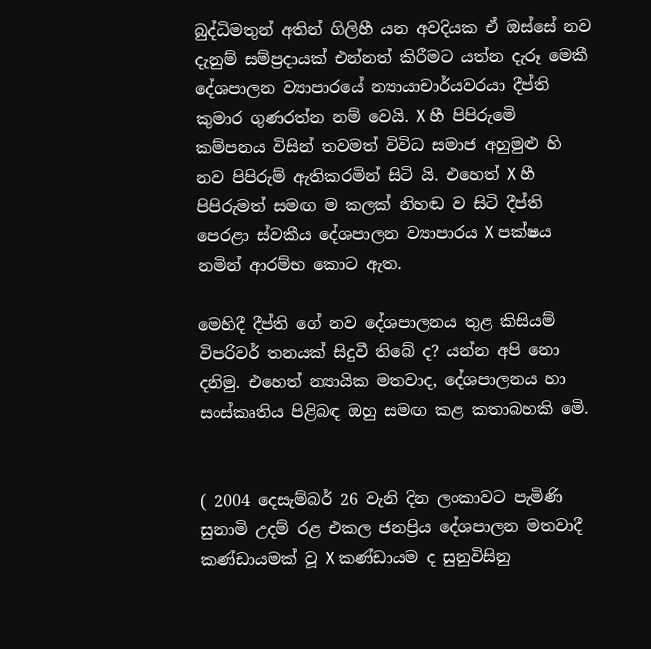බුද්ධිමතුන් අතින් ගිලිහී යන අවදියක ඒ ඔස්සේ නව දැනුම් සම්ප්‍රදායක් එන්නත් කිරීමට යත්න දැරූ මෙකී දේශපාලන ව්‍යාපාරයේ න්‍යායාචාර්යවරයා දීප්ති කුමාර ගුණරත්න නම් වෙයි. X හී පිපිරුමෙි කම්පනය විසින් තවමත් විවිධ සමාජ අහුමුළු හි නව පිපිරුම් ඇතිකරමින් සිටි යි. එහෙත් X හී පිපිරුමත් සමඟ ම කලක් නිහඬ ව සිටි දීප්ති පෙරළා ස්වකීය දේශපාලන ව්‍යාපාරය X පක්ෂය නමින් ආරම්භ කොට ඇත.

මෙහිදී දීප්ති ගේ නව දේශපාලනය තුළ කිසියම් විපරිවර් තනයක් සිදුවී තිබේ ද? යන්න අපි නො දනිමු. එහෙත් න්‍යායික මතවාද, දේශපාලනය හා සංස්කෘතිය පිළිබඳ ඔහු සමඟ කළ කතාබහකි මෙි.


( 2004 දෙසැම්බර් 26 වැනි දින ලංකාවට පැමිණි සුනාමි උදම් රළ එකල ජනප්‍රිය දේශපාලන මතවාදී කණ්‌ඩායමක් වූ X කණ්ඩායම ද සුනුවිසිනු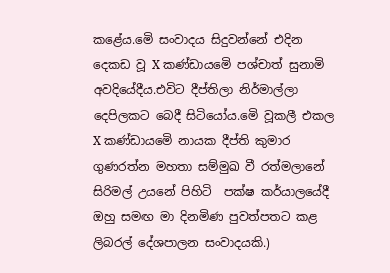කළේය.මෙි සංවාදය සිදුවන්නේ එදින දෙකඩ වූ X කණ්‌ඩායමෙි පශ්චාත් සුනාමි අවදියේදීය.එවිට දීප්තිලා නිර්මාල්ලා දෙපිලකට බෙදී සිටියෝය.මෙි වූකලී එකල X කණ්ඩායමෙි නායක දීප්ති කුමාර ගුණරත්න මහතා සම්මුඛ වී රත්මලානේ සිරිමල් උයනේ පිහිටි  පක්ෂ කර්යාලයේදී  ඔහු සමඟ මා දිනමිණ පුවත්පතට කළ ලිබරල් දේශපාලන සංවාදයකි.)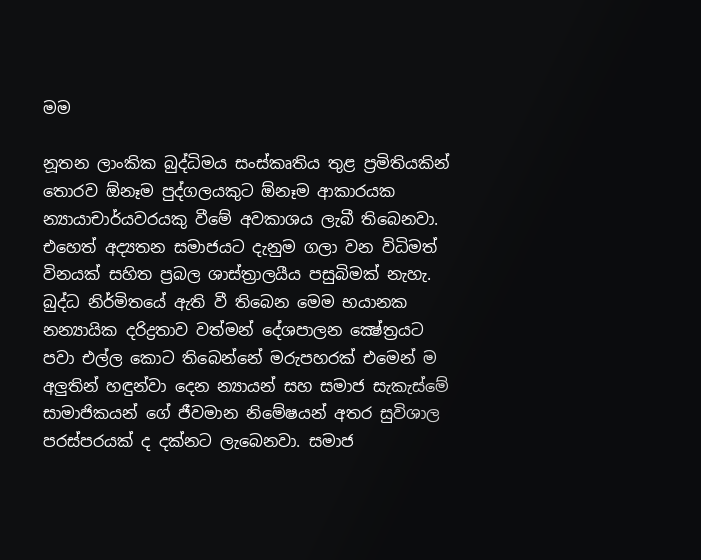මම

නූතන ලාංකික බුද්ධිමය සංස්කෘතිය තුළ ප්‍රමිතියකින් තොරව ඕනෑම පුද්ගලයකුට ඕනෑම ආකාරයක න්‍යායාචාර්යවරයකු වීමේ අවකාශය ලැබී තිබෙනවා. එහෙත් අද්‍යතන සමාජයට දැනුම ගලා වන විධිමත් විනයක් සහිත ප්‍රබල ශාස්ත්‍රාලයීය පසුබිමක් නැහැ. බුද්ධ නිර්මිතයේ ඇති වී තිබෙන මෙම භයානක නන්‍යායික දරිද්‍රතාව වත්මන් දේශපාලන ක්‍ෂේත්‍රයට පවා එල්ල කොට තිබෙන්නේ මරුපහරක් එමෙන් ම අලුතින් හඳුන්වා දෙන න්‍යායන් සහ සමාජ සැකැස්මේ සාමාජිකයන් ගේ ජීවමාන නිමේෂයන් අතර සුවිශාල පරස්පරයක් ද දක්නට ලැබෙනවා. සමාජ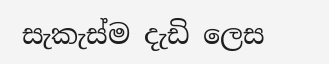සැකැස්ම දැඩි ලෙස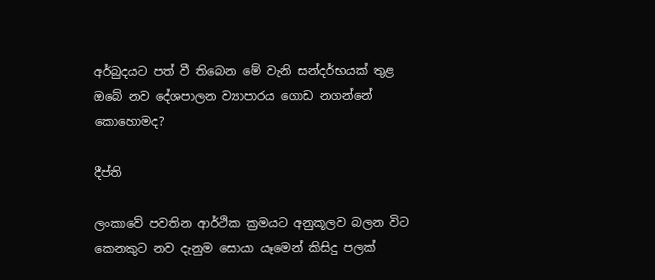අර්බුදයට පත් වී තිබෙන මේ වැනි සන්දර්භයක් තුළ ඔබේ නව දේශපාලන ව්‍යාපාරය ගොඩ නගන්නේ කොහොමද?

දීප්ති

ලංකාවේ පවතින ආර්ථික ක්‍රමයට අනුකූලව බලන විට කෙනකුට නව දැනුම සොයා යෑමෙන් කිසිදු පලක්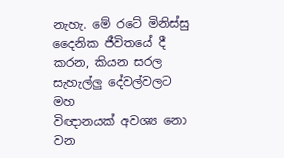නැහැ. මේ රටේ මිනිස්සු දෛනික ජීවිතයේ දී කරන, කියන සරල සැහැල්ලු දේවල්වලට මහ
විඥානයක් අවශ්‍ය නො වන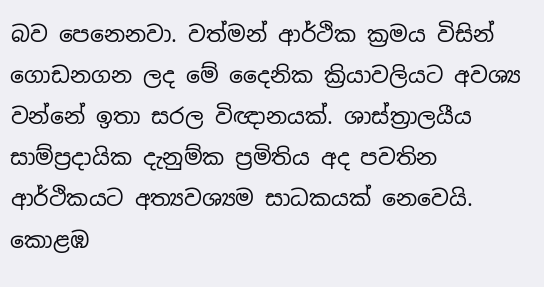බව පෙනෙනවා. වත්මන් ආර්ථික ක්‍රමය විසින් ගොඩනගන ලද මේ දෛනික ක්‍රියාවලියට අවශ්‍ය වන්නේ ඉතා සරල විඥානයක්. ශාස්ත්‍රාලයීය සාම්ප්‍රදායික දැනුම්ක ප්‍රමිතිය අද පවතින ආර්ථිකයට අත්‍යවශ්‍යම සාධකයක් නෙවෙයි. කොළඹ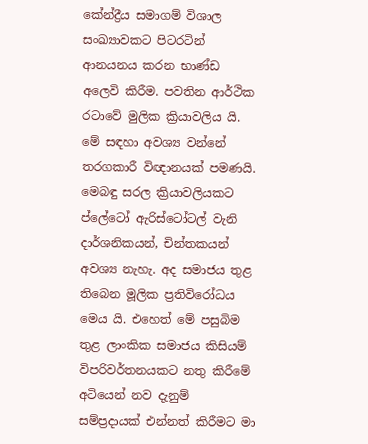කේන්ද්‍රීය සමාගම් විශාල සංඛ්‍යාවකට පිටරටින් ආනයනය කරන භාණ්ඩ අලෙවි කිරීම. පවතින ආර්ථික රටාවේ මුලික ක්‍රියාවලිය යි. මේ සඳහා අවශ්‍ය වන්නේ තරගකාරී විඥානයක් පමණයි. මෙබඳු සරල ක්‍රියාවලියකට ප්ලේටෝ ඇරිස්ටෝටල් වැනි දාර්ශනිකයන්, චින්තකයන් අවශ්‍ය නැහැ. අද සමාජය තුළ තිබෙන මූලික ප්‍රතිවිරෝධය මෙය යි. එහෙත් මේ පසුබිම තුළ ලාංකික සමාජය කිසියම් විපරිවර්තනයකට නතු කිරීමේ අටියෙන් නව දැනුම් සම්ප්‍රදායක් එන්නත් කිරීමට මා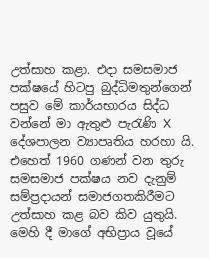උත්සාහ කළා. එදා සමසමාජ පක්ෂයේ හිටපු බුද්ධිමතුන්ගෙන් පසුව මේ කාර්යභාරය සිද්ධ වන්නේ මා ඇතුළු පැරැණි X දේශපාලන ව්‍යාපෘතිය හරහා යි. එහෙත් 1960 ගණන් වන තුරු සමසමාජ පක්ෂය නව දැනුම් සම්ප්‍රදායන් සමාජගතකිරීමට උත්සාහ කළ බව කිව යුතුයි. මෙහි දී මාගේ අභිප්‍රාය වූයේ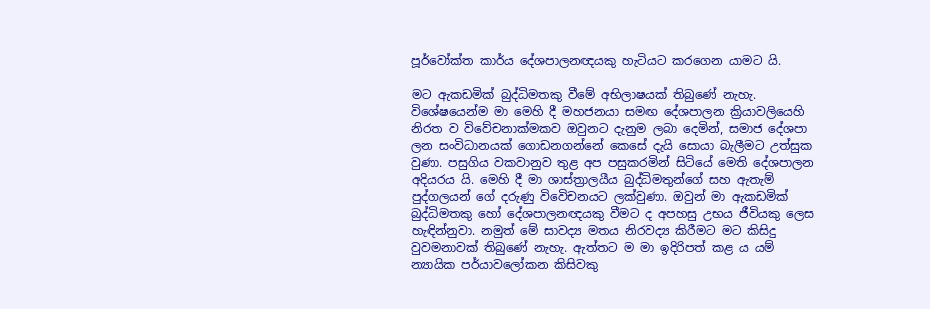පූර්වෝක්ත කාර්ය දේශපාලනඥයකු හැටියට කරගෙන යාමට යි.

මට ඇකඩමික් බුද්ධිමතකු වීමේ අභිලාෂයක් තිබුණේ නැහැ. විශේෂයෙන්ම මා මෙහි දී මහජනයා සමඟ දේශපාලන ක්‍රියාවලියෙහි නිරත ව විවේචනාක්මකව ඔවුනට දැනුම ලබා දෙමින්, සමාජ දේශපා ලන සංවිධානයක් ගොඩනගන්නේ කෙසේ දැයි සොයා බැලීමට උත්සුක වුණා. පසුගිය වකවානුව තුළ අප පසුකරමින් සිටියේ මෙති දේශපාලන අදියරය යි. මෙහි දී මා ශාස්ත්‍රාලයීය බුද්ධිමතුන්ගේ සහ ඇතැම් පුද්ගලයන් ගේ දරුණු විවෙිචනයට ලක්වුණා. ඔවුන් මා ඇකඩමික් බුද්ධිමතකු හෝ දේශපාලනඥයකු වීමට ද අපහසු උභය ජීවියකු ලෙස හැඳින්නුවා. නමුත් මේ සාවද්‍ය මතය නිරවද්‍ය කිරීමට මට කිසිදු වුවමනාවක් තිබුණේ නැහැ. ඇත්තට ම මා ඉදිරිපත් කළ ය යම් න්‍යායික පර්යාවලෝකන කිසිවකු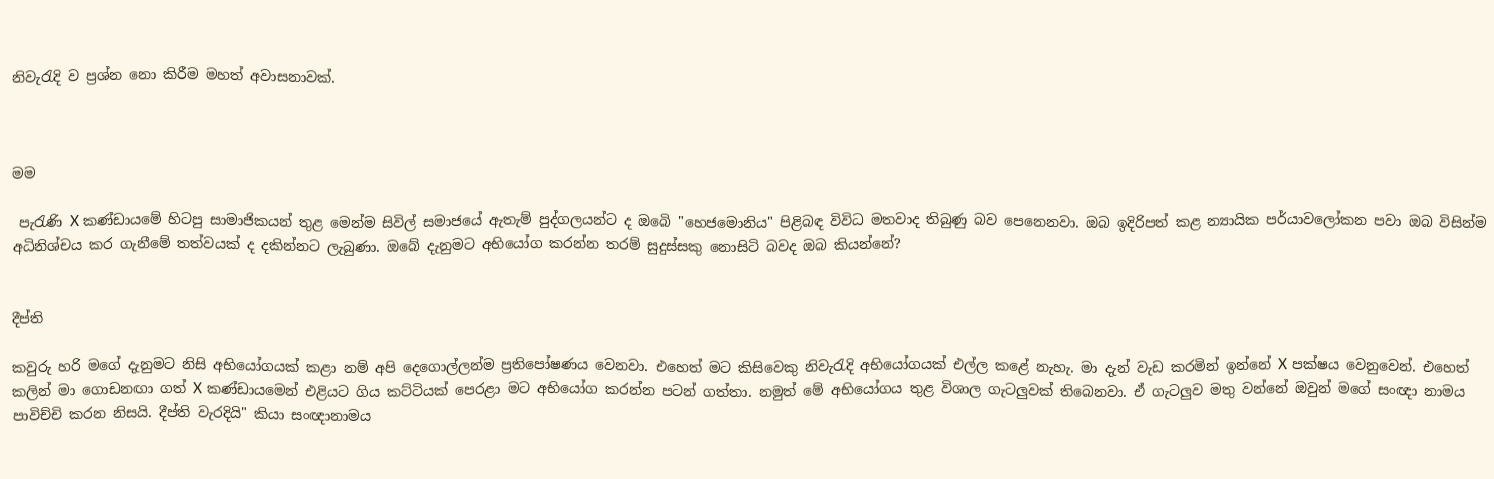නිවැරැදි ව ප්‍රශ්න නො කිරීම මහත් අවාසනාවක්.



මම

 පැරැණි X කණ්ඩායමේ හිටපු සාමාජිකයන් තුළ මෙන්ම සිවිල් සමාජයේ ඇතැම් පුද්ගලයන්ට ද ඔබෙි "හෙජමොනිය" පිළිබඳ විවිධ මතවාද තිබුණු බව පෙනෙනවා. ඔබ ඉදිරිපත් කළ න්‍යායික පර්යාවලෝකන පවා ඔබ විසින්ම අධිනිශ්චය කර ගැනීමේ තත්වයක් ද දකින්නට ලැබුණා. ඔබේ දැනුමට අභියෝග කරන්න තරම් සුදුස්සකු නොසිටි බවද ඔබ කියන්නේ?


දීප්ති

කවුරු හරි මගේ දැනුමට නිසි අභියෝගයක් කළා නම් අපි දෙගොල්ලන්ම ප්‍රතිපෝෂණය වෙනවා. එහෙත් මට කිසිවෙකු නිවැරැදි අභියෝගයක් එල්ල කළේ නැහැ. මා දැන් වැඩ කරමින් ඉන්නේ X පක්ෂය වෙනුවෙන්. එහෙත් කලින් මා ගොඩනඟා ගත් X කණ්ඩායමෙන් එළියට ගිය කට්ටියක් පෙරළා මට අභියෝග කරන්න පටන් ගත්තා. නමුත් මේ අභියෝගය තුළ විශාල ගැටලුවක් තිබෙනවා. ඒ ගැටලුව මතු වන්නේ ඔවුන් මගේ සංඥා නාමය පාවිච්චි කරන නිසයි. දීප්ති වැරදියි" කියා සංඥානාමය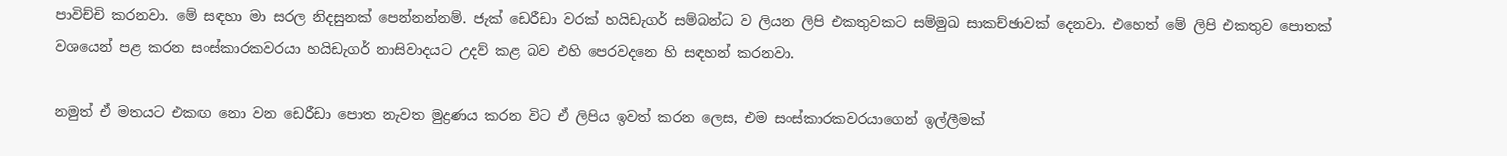පාවිච්චි කරනවා. මේ සඳහා මා සරල නිදසුනක් පෙන්නන්නම්. ජැක් ඩෙරීඩා වරක් හයිඩැගර් සම්බන්ධ ව ලියන ලිපි එකතුවකට සම්මුඛ සාකච්ඡාවක් දෙනවා. එහෙත් මේ ලිපි එකතුව පොතක් වශයෙන් පළ කරන සංස්කාරකවරයා හයිඩැගර් නාසිවාදයට උදව් කළ බව එහි පෙරවදනෙ හි සඳහන් කරනවා.

නමුත් ඒ මතයට එකඟ නො වන ඩෙරීඩා පොත නැවත මුද්‍රණය කරන විට ඒ ලිපිය ඉවත් කරන ලෙස, එම සංස්කාරකවරයාගෙන් ඉල්ලීමක්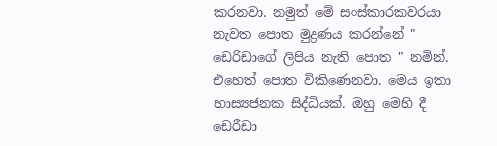කරනවා. නමුත් මේ සංස්කාරකවරයා නැවත පොත මුද්‍රණය කරන්නේ " ඩෙරිඩාගේ ලිපිය නැති පොත " නමින්. එහෙත් පොත විකිණෙනවා. මෙය ඉතා හාස්‍යජනක සිද්ධියක්. ඔහු මෙහි දී ඩෙරීඩා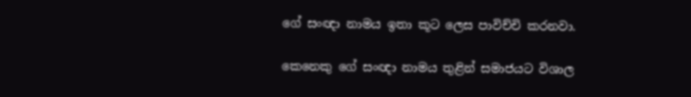ගේ සංඥා නාමය ඉතා කූට ලෙස පාවිච්චි කරනවා.

කෙනෙකු ගේ සංඥා නාමය තුළින් සමාජයට විශාල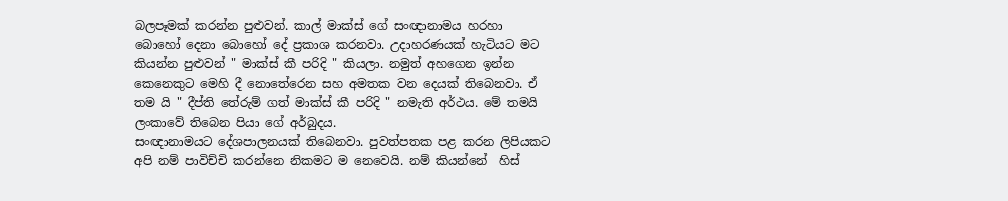බලපෑමක් කරන්න පුළුවන්. කාල් මාක්ස් ගේ සංඥානාමය හරහා බොහෝ දෙනා බොහෝ දේ ප්‍රකාශ කරනවා. උදාහරණයක් හැටියට මට කියන්න පුළුවන් " මාක්ස් කී පරිදි " කියලා. නමුත් අහගෙන ඉන්න කෙනෙකුට මෙහි දී නොතේරෙන සහ අමතක වන දෙයක් තිබෙනවා. ඒ තම යි " දීප්ති තේරුම් ගත් මාක්ස් කී පරිදි " නමැති අර්ථය. මේ තමයි ලංකාවේ තිබෙන පියා ගේ අර්බුදය.
සංඥානාමයට දේශපාලනයක් තිබෙනවා. පුවත්පතක පළ කරන ලිපියකට අපි නම් පාවිච්චි කරන්නෙ නිකමට ම නෙවෙයි. නම් කියන්නේ  හිස්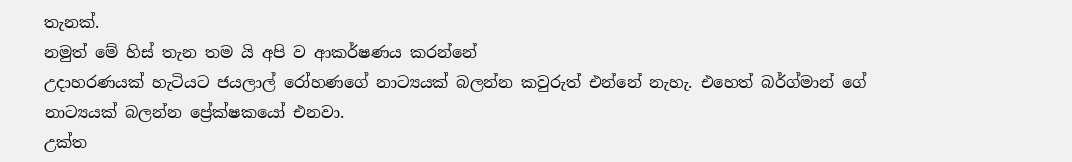තැනක්.
නමුත් මේ හිස් තැන තම යි අපි ව ආකර්ෂණය කරන්නේ
උදාහරණයක් හැටියට ජයලාල් රෝහණගේ නාට්‍යයක් බලන්න කවුරුත් එන්නේ නැහැ. එහෙත් බර්ග්මාන් ගේ නාට්‍යයක් බලන්න ප්‍රේක්ෂකයෝ එනවා.
උක්ත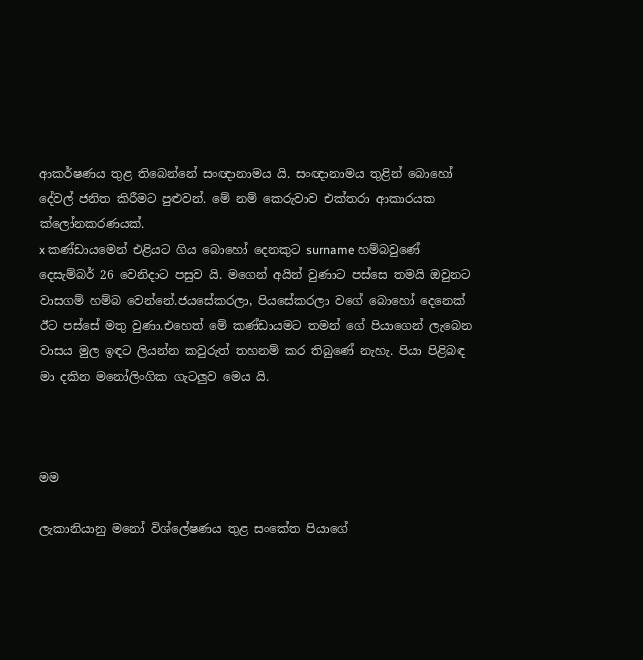ආකර්ෂණය තුළ තිබෙන්නේ සංඥානාමය යි. සංඥානාමය තුළින් බොහෝ දේවල් ජනිත කිරීමට පුළුවන්. මේ නම් කෙරුවාව එක්තරා ආකාරයක ක්ලෝනකරණයක්.
x කණ්ඩායමෙන් එළියට ගිය බොහෝ දෙනකුට surname හම්බවුණේ දෙසැම්බර් 26 වෙනිදාට පසුව යි. මගෙන් අයින් වුණාට පස්සෙ තමයි ඔවුනට වාසගම් හම්බ වෙන්නේ.ජයසේකරලා, පියසේකරලා වගේ බොහෝ දෙනෙක් ඊට පස්සේ මතු වුණා.එහෙත් මේ කණ්ඩායමට තමන් ගේ පියාගෙන් ලැබෙන වාසය මුල ඉඳට ලියන්න කවුරුත් තහනම් කර තිබුණේ නැහැ. පියා පිළිබඳ මා දකින මනෝලිංගික ගැටලුව මෙය යි.



මම

ලැකානියානු මනෝ විශ්ලේෂණය තුළ සංකේත පියාගේ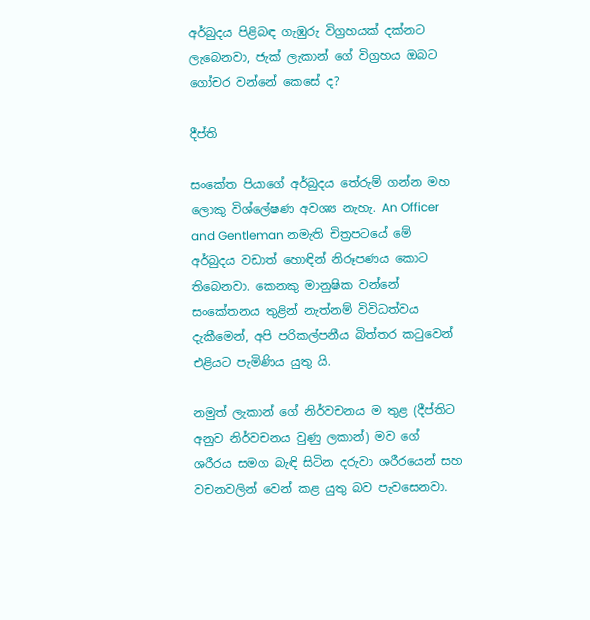අර්බුදය පිළිබඳ ගැඹුරු විග්‍රහයක් දක්නට ලැබෙනවා, ජැක් ලැකාන් ගේ විග්‍රහය ඔබට ගෝචර වන්නේ කෙසේ ද?

දීප්ති

සංකේත පියාගේ අර්බුදය තේරුම් ගන්න මහ ලොකු විශ්ලේෂණ අවශ්‍ය නැහැ. An Officer and Gentleman නමැති චිත්‍රපටයේ මේ අර්බුදය වඩාත් හොඳින් නිරූපණය කොට තිබෙනවා. කෙනකු මානුෂික වන්නේ සංකේතනය තුළින් නැත්නම් විවිධත්වය දැකීමෙන්, අපි පරිකල්පනීය බිත්තර කටුවෙන් එළියට පැමිණිය යුතු යි.

නමුත් ලැකාන් ගේ නිර්වචනය ම තුළ (දීප්තිට අනුව නිර්වචනය වුණු ලකාන්) මව ගේ ශරීරය සමග බැඳි සිටින දරුවා ශරීරයෙන් සහ වචනවලින් වෙන් කළ යුතු බව පැවසෙනවා.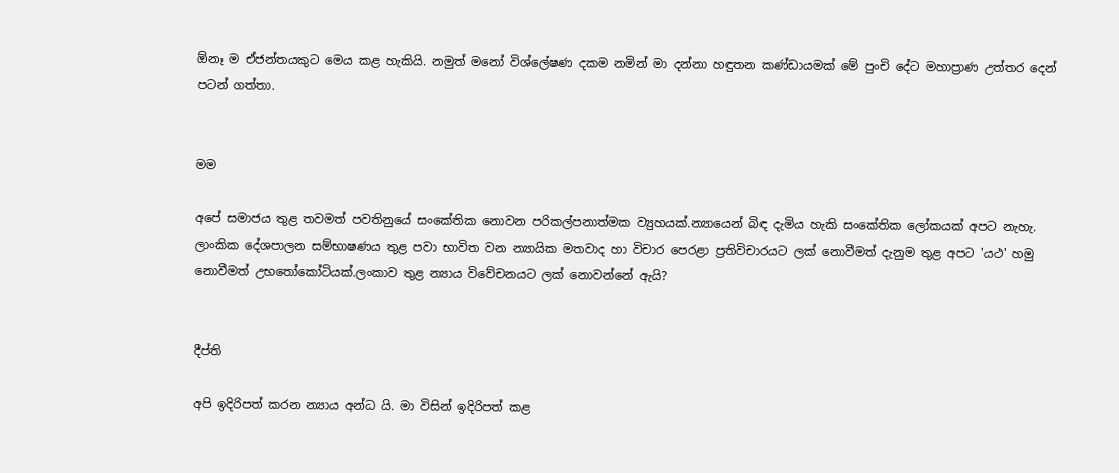ඕනෑ ම ඒජන්තයකුට මෙය කළ හැකියි. නමුත් මනෝ විශ්ලේෂණ දකම නමින් මා දන්නා හඳුතන කණ්ඩායමක් මේ පුංචි දේට මහාප්‍රාණ උත්තර දෙන් පටන් ගත්තා.


මම

අපේ සමාජය තුළ තවමත් පවතිනුයේ සංකේතික නොවන පරිකල්පනාත්මක ව්‍යුහයක්.න්‍යායෙන් බිඳ දැමිය හැකි සංකේතික ලෝකයක් අපට නැහැ. ලාංකික දේශපාලන සම්භාෂණය තුළ පවා භාවිත වන න්‍යායික මතවාද හා විචාර පෙරළා ප්‍රතිවිචාරයට ලක් නොවීමත් දැනුම තුළ අපට 'යථ' හමු නොවීමත් උභතෝකෝටියක්.ලංකාව තුළ න්‍යාය විවේචනයට ලක් නොවන්නේ ඇයි?


දීප්ති

අපි ඉදිරිපත් කරන න්‍යාය අන්ධ යි. මා විසින් ඉදිරිපත් කළ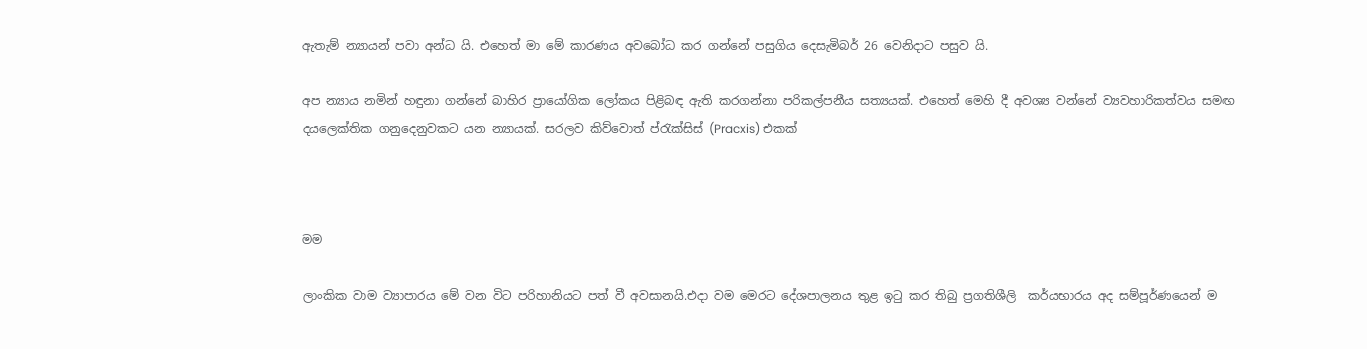ඇතැම් න්‍යායන් පවා අන්ධ යි. එහෙත් මා මේ කාරණය අවබෝධ කර ගන්නේ පසුගිය දෙසැමිබර් 26 වෙනිදාට පසුව යි.

අප න්‍යාය නමින් හඳුනා ගන්නේ බාහිර ප්‍රායෝගික ලෝකය පිළිබඳ ඇති කරගන්නා පරිකල්පනීය සත්‍යයක්. එහෙත් මෙහි දී අවශ්‍ය වන්නේ ව්‍යවහාරිකත්වය සමඟ දයලෙක්තික ගනුදෙනුවකට යන න්‍යායක්. සරලව කිව්වොත් ප්රැක්සිස් (Pracxis) එකක්



මම

ලාංකික වාම ව්‍යාපාරය මේ වන විට පරිහානියට පත් වී අවසානයි.එදා වම මෙරට දේශපාලනය තුළ ඉටු කර තිබු ප්‍රගතිශීලි  කර්යභාරය අද සම්පූර්ණයෙන් ම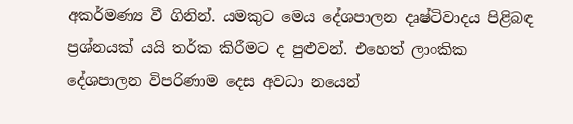අකර්මණ්‍ය වී ගිනින්. යමකුට මෙය දේශපාලන දෘෂ්ටිවාදය පිළිබඳ ප්‍රශ්නයක් යයි තර්ක කිරීමට ද පුළුවන්. එහෙත් ලාංකික දේශපාලන විපරිණාම දෙස අවධා නයෙන්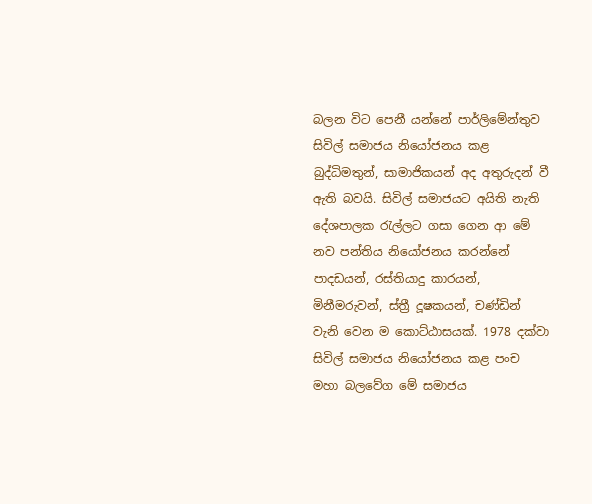බලන විට පෙනී යන්නේ පාර්ලිමේන්තුව සිවිල් සමාජය නියෝජනය කළ බුද්ධිමතුන්, සාමාජිකයන් අද අතුරුදන් වී ඇති බවයි. සිවිල් සමාජයට අයිති නැති දේශපාලක රැල්ලට ගසා ගෙන ආ මේ නව පන්තිය නියෝජනය කරන්නේ පාදඩයන්, රස්තියාදු කාරයන්, මිනීමරුවන්, ස්ත්‍රී දූෂකයන්, චණ්ඩින් වැනි වෙන ම කොට්ඨාසයක්. 1978 දක්වා සිවිල් සමාජය නියෝජනය කළ පංච මහා බලවේග මේ සමාජය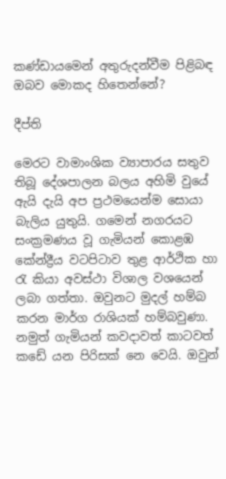කණ්ඩායමෙන් අතුරුදන්වීම පිළිබඳ ඔබව මොකද හිතෙන්නේ?

දීප්ති

මෙරට වාමාංශික ව්‍යාපාරය සතුව තිබූ දේශපාලන බලය අහිමි වුයේ ඇයි දැයි අප ප්‍රථමයෙන්ම සොයා බැලිය යුතුයි. ගමෙන් නගරයට සංක්‍රමණය වූ ගැමියන් කොළඹ කේන්ද්‍රීය වටපිටාව තුළ ආර්ථික හා රැ කියා අවස්ථා විශාල වශයෙන් ලබා ගත්තා. ඔවුනට මුදල් හම්බ කරන මාර්ග රාශියක් හම්බවුණා. නමුත් ගැමියන් කවදාවත් කාටවත් කඩේ යන පිරිසක් නෙ වෙයි. ඔවුන්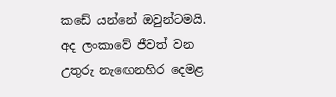කඩේ යන්නේ ඔවුන්ටමයි. අද ලංකාවේ ජීවත් වන උතුරු නැඟෙනහිර දෙමළ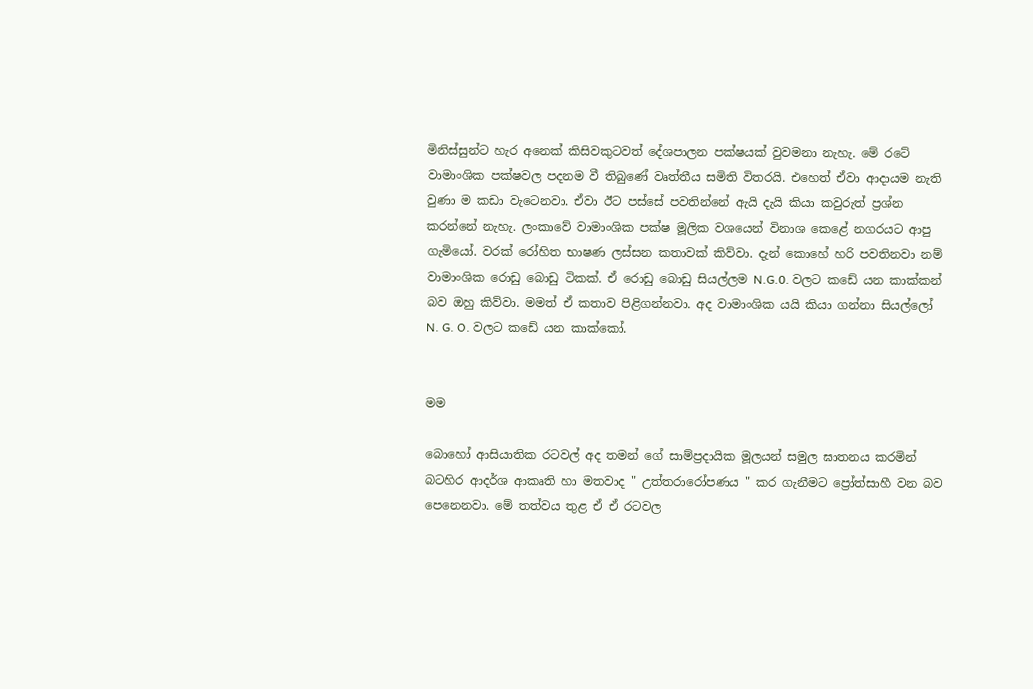මිනිස්සුන්ට හැර අනෙක් කිසිවකුටවත් දේශපාලන පක්ෂයක් වුවමනා නැහැ. මේ රටේ වාමාංශික පක්ෂවල පදනම වී තිබුණේ වෘත්තීය සමිති විතරයි. එහෙත් ඒවා ආදායම නැති වුණා ම කඩා වැටෙනවා. ඒවා ඊට පස්සේ පවතින්නේ ඇයි දැයි කියා කවුරුත් ප්‍රශ්න කරන්නේ නැහැ. ලංකාවේ වාමාංශික පක්ෂ මූලික වශයෙන් විනාශ කෙළේ නගරයට ආපු ගැමියෝ. වරක් රෝහිත භාෂණ ලස්සන කතාවක් කිව්වා. දැන් කොහේ හරි පවතිනවා නම් වාමාංශික රොඩු බොඩු ටිකක්. ඒ රොඩු බොඩු සියල්ලම N.G.0. වලට කඩේ යන කාක්කන් බව ඔහු කිව්වා. මමත් ඒ කතාව පිළිගන්නවා. අද වාමාංශික යයි කියා ගන්නා සියල්ලෝ N. G. O. වලට කඩේ යන කාක්කෝ.


මම

බොහෝ ආසියාතික රටවල් අද තමන් ගේ සාම්ප්‍රදායික මූලයන් සමුල ඝාතනය කරමින් බටහිර ආදර්ශ ආකෘති හා මතවාද " උත්තරාරෝපණය " කර ගැනීමට ප්‍රෝත්සාහී වන බව පෙනෙනවා. මේ තත්වය තුළ ඒ ඒ රටවල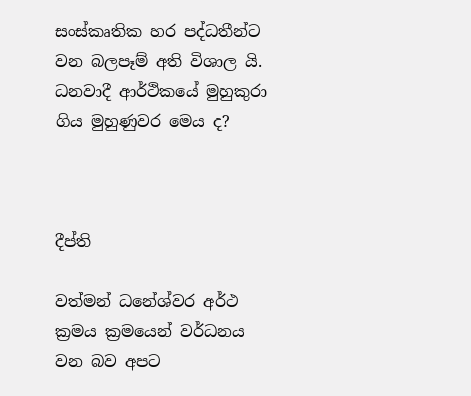සංස්කෘතික හර පද්ධතීන්ට වන බලපෑම් අති විශාල යි. ධනවාදී ආර්ථිකයේ මුහුකුරා ගිය මුහුණුවර මෙය ද?



දීප්ති

වත්මන් ධනේශ්වර අර්ථ ක්‍රමය ක්‍රමයෙන් වර්ධනය වන බව අපට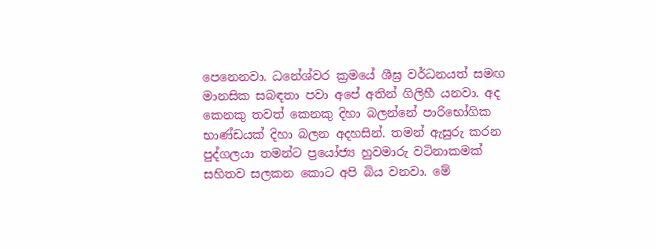පෙනෙනවා. ධනේශ්වර ක්‍රමයේ ශීඝ්‍ර වර්ධනයත් සමඟ මානසික සබඳතා පවා අපේ අතින් ගිලිහී යනවා. අද කෙනකු තවත් කෙනකු දිහා බලන්නේ පාරිභෝගික භාණ්ඩයක් දිහා බලන අදහසින්. තමන් ඇසුරු කරන පුද්ගලයා තමන්ට ප්‍රයෝජ්‍ය හුවමාරු වටිනාකමක් සහිතව සලකන කොට අපි බිය වනවා. මේ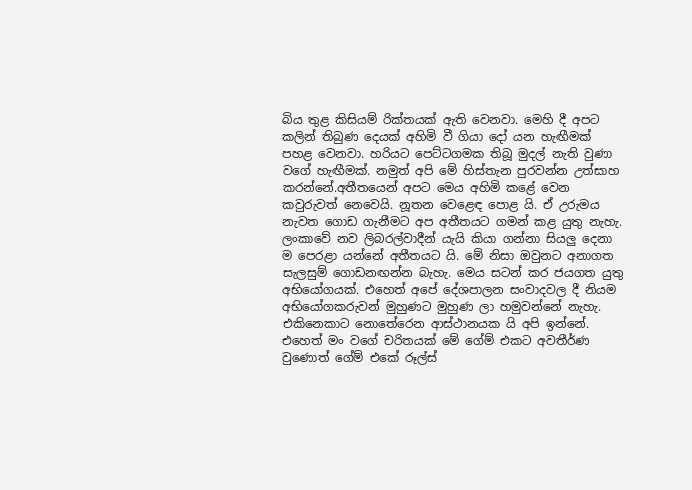බිය තුළ කිසියම් රික්තයක් ඇති වෙනවා. මෙහි දී අපට කලින් තිබුණ දෙයක් අහිමි වී ගියා දෝ යන හැඟීමක් පහළ වෙනවා. හරියට පෙට්ටගමක තිබූ මුදල් නැති වුණා වගේ හැඟීමක්. නමුත් අපි මේ හිස්තැන පුරවන්න උත්සාහ කරන්නේ.අතීතයෙන් අපට මෙය අහිමි කළේ වෙන කවුරුවත් නෙවෙයි. නූතන වෙළෙඳ පොළ යි. ඒ උරුමය නැවත ගොඩ ගැනීමට අප අතීතයට ගමන් කළ යුතු නැහැ. ලංකාවේ නව ලිබරල්වාදීන් යැයි කියා ගන්නා සියලු දෙනා ම පෙරළා යන්නේ අතීතයට යි. මේ නිසා ඔවුනට අනාගත සැලසුම් ගොඩනඟන්න බැහැ. මෙය සටන් කර ජයගත යුතු අභියෝගයක්. එහෙත් අපේ දේශපාලන සංවාදවල දී නියම අභියෝගකරුවන් මුහුණට මුහුණ ලා හමුවන්නේ නැහැ. එකිනෙකාට නොතේරෙන ආස්ථානයක යි අපි ඉන්නේ. එහෙත් මං වගේ චරිතයක් මේ ගේම් එකට අවතීර්ණ වුණොත් ගේම් එකේ රූල්ස්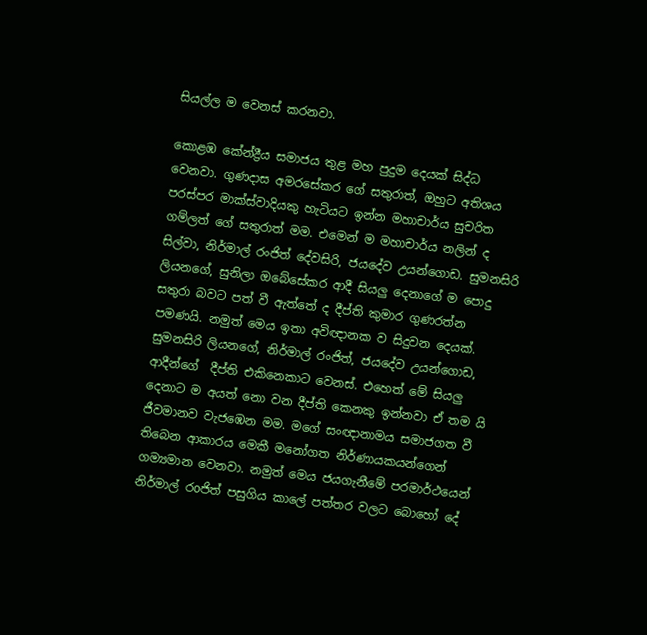සියල්ල ම වෙනස් කරනවා.

කොළඹ කේන්ද්‍රීය සමාජය තුළ මහ පුදුම දෙයක් සිද්ධ වෙනවා. ගුණදාස අමරසේකර ගේ සතුරාත්, ඔහුට අතිශය පරස්පර මාක්ස්වාදියකු හැටියට ඉන්න මහාචාර්ය සුචරිත ගම්ලත් ගේ සතුරාත් මම. එමෙන් ම මහාචාර්ය නලින් ද සිල්වා, නිර්මාල් රංජිත් දේවසිරි, ජයදේව උයන්ගොඩ. සුමනසිරි ලියනගේ, සුනිලා ඔබේසේකර ආදී සියලු දෙනාගේ ම පොදු සතුරා බවට පත් වී ඇත්තේ ද දීප්ති කුමාර ගුණරත්න පමණයි. නමුත් මෙය ඉතා අවිඥානක ව සිදුවන දෙයක්. සුමනසිරි ලියනගේ, නිර්මාල් රංජිත්, ජයදේව උයන්ගොඩ, ආදීන්ගේ  දීප්ති එකිනෙකාට වෙනස්. එහෙත් මේ සියලු දෙනාට ම අයත් නො වන දීප්ති කෙනකු ඉන්නවා ඒ තම යි ජීවමානව වැජඹෙන මම. මගේ සංඥානාමය සමාජගත වී තිබෙන ආකාරය මෙකී මනෝගත නිර්ණායකයන්ගෙන් ගම්‍යමාන වෙනවා. නමුත් මෙය ජයගැනීමේ පරමාර්ථයෙන් නිර්මාල් රoජිත් පසුගිය කාලේ පත්තර වලට බොහෝ දේ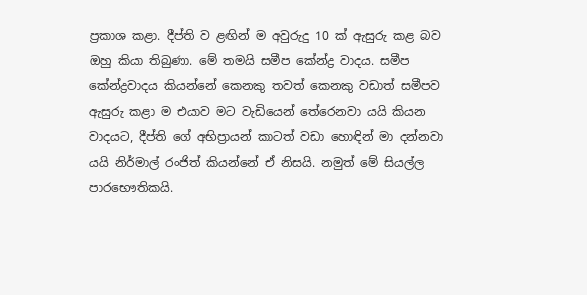ප්‍රකාශ කළා. දීප්ති ව ළඟින් ම අවුරුදු 10 ක් ඇසුරු කළ බව ඔහු කියා තිබුණා. මේ තමයි සමීප කේන්ද්‍ර වාදය. සමීප කේන්ද්‍රවාදය කියන්නේ කෙනකු තවත් කෙනකු වඩාත් සමීපව ඇසුරු කළා ම එයාව මට වැඩියෙන් තේරෙනවා යයි කියන වාදයට, දීප්ති ගේ අභිප්‍රායන් කාටත් වඩා හොඳින් මා දන්නවා යයි නිර්මාල් රංජිත් කියන්නේ ඒ නිසයි. නමුත් මේ සියල්ල පාරභෞතිකයි.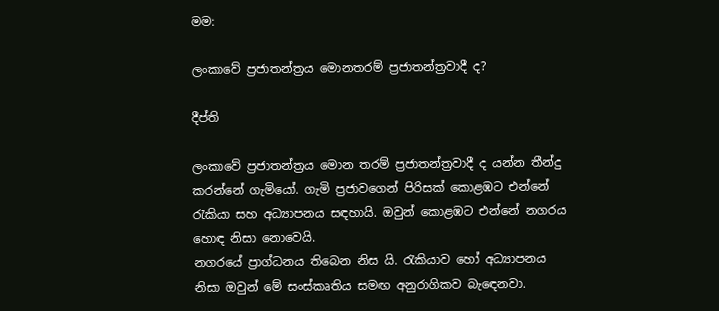මම:

ලංකාවේ ප්‍රජාතන්ත්‍රය මොනතරම් ප්‍රජාතන්ත්‍රවාදී ද?

දීප්ති

ලංකාවේ ප්‍රජාතන්ත්‍රය මොන තරම් ප්‍රජාතන්ත්‍රවාදී ද යන්න තීන්දු කරන්නේ ගැමියෝ. ගැමි ප්‍රජාවගෙන් පිරිසක් කොළඹට එන්නේ රැකියා සහ අධ්‍යාපනය සඳහායි. ඔවුන් කොළඹට එන්නේ නගරය හොඳ නිසා නොවෙයි.
නගරයේ ප්‍රාග්ධනය තිබෙන නිස යි. රැකියාව හෝ අධ්‍යාපනය නිසා ඔවුන් මේ සංස්කෘතිය සමඟ අනුරාගිකව බැඳෙනවා.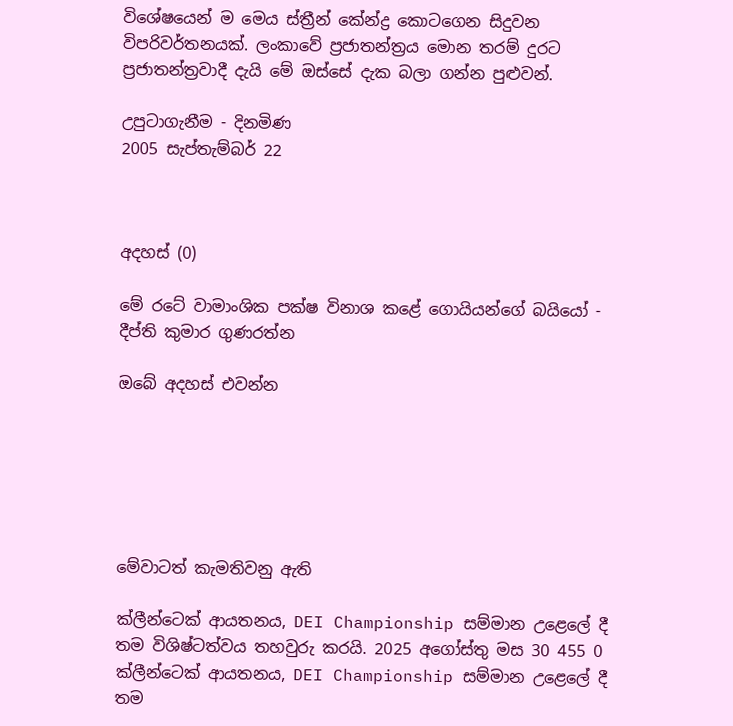විශේෂයෙන් ම මෙය ස්ත්‍රීන් කේන්ද්‍ර කොටගෙන සිදුවන විපරිවර්තනයක්. ලංකාවේ ප්‍රජාතන්ත්‍රය මොන තරම් දුරට ප්‍රජාතන්ත්‍රවාදී දැයි මේ ඔස්සේ දැක බලා ගන්න පුළුවන්.

උපුටාගැනීම - දිනමිණ
2005 සැප්තැම්බර් 22



අදහස් (0)

මේ රටේ වාමාංශික පක්ෂ විනාශ කළේ ගොයියන්ගේ බයියෝ - දීප්ති කුමාර ගුණරත්න

ඔබේ අදහස් එවන්න






මේවාටත් කැමතිවනු ඇති

ක්ලීන්ටෙක් ආයතනය, DEI Championship සම්මාන උළෙලේ දී තම විශිෂ්ටත්වය තහවුරු කරයි. 2025 අගෝස්තු මස 30 455 0
ක්ලීන්ටෙක් ආයතනය, DEI Championship සම්මාන උළෙලේ දී තම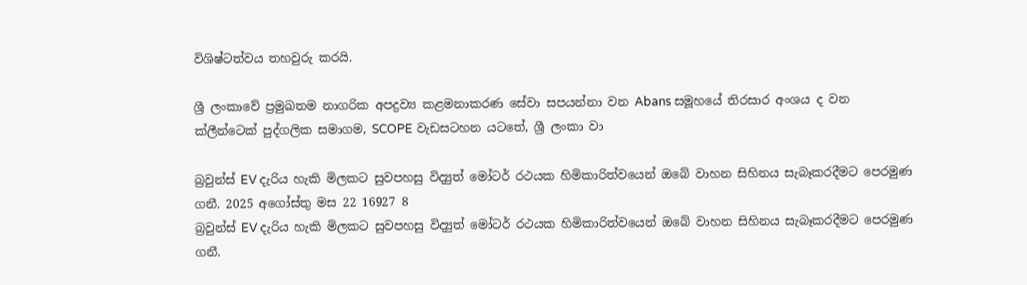විශිෂ්ටත්වය තහවුරු කරයි.

ශ්‍රී ලංකාවේ ප්‍රමුඛතම නාගරික අපද්‍රව්‍ය කළමනාකරණ සේවා සපයන්නා වන Abans සමූහයේ තිරසාර අංශය ද වන ක්ලීන්ටෙක් පුද්ගලික සමාගම, SCOPE වැඩසටහන යටතේ, ශ්‍රී ලංකා වා

බ්‍රවුන්ස් EV දැරිය හැකි මිලකට සුවපහසු විද්‍යුත් මෝටර් රථයක හිමිකාරිත්වයෙන් ඔබේ වාහන සිහිනය සැබෑකරදීමට පෙරමුණ ගනී. 2025 අගෝස්තු මස 22 16927 8
බ්‍රවුන්ස් EV දැරිය හැකි මිලකට සුවපහසු විද්‍යුත් මෝටර් රථයක හිමිකාරිත්වයෙන් ඔබේ වාහන සිහිනය සැබෑකරදීමට පෙරමුණ ගනී.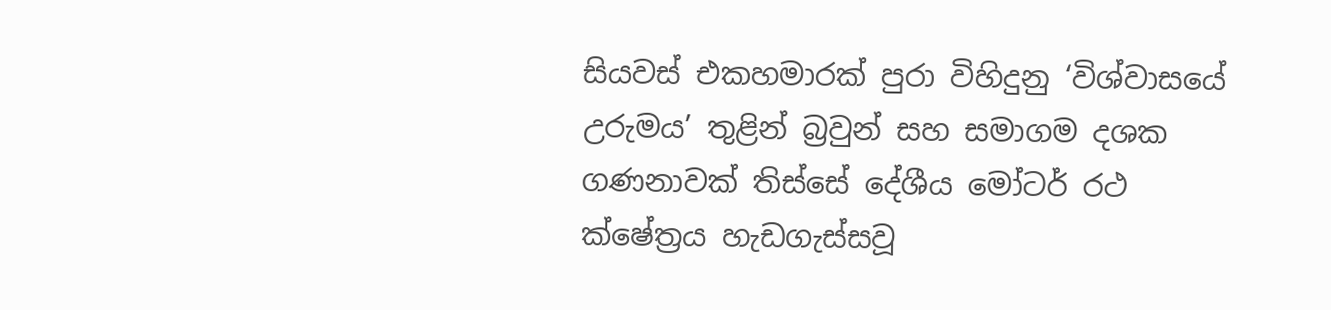සියවස් එකහමාරක් පුරා විහිදුනු ‘විශ්වාසයේ උරුමය’ තුළින් බ්‍රවුන් සහ සමාගම දශක ගණනාවක් තිස්සේ දේශීය මෝටර් රථ ක්ෂේත්‍රය හැඩගැස්සවූ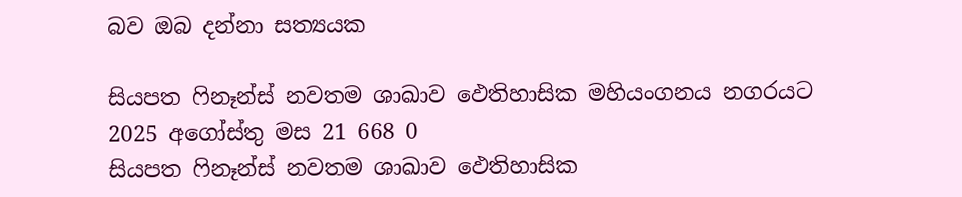බව ඔබ දන්නා සත්‍යයක

සියපත ෆිනෑන්ස් නවතම ශාඛාව ඵෙතිහාසික මහියංගනය නගරයට 2025 අගෝස්තු මස 21 668 0
සියපත ෆිනෑන්ස් නවතම ශාඛාව ඵෙතිහාසික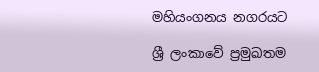මහියංගනය නගරයට

ශ්‍රී ලංකාවේ ප්‍රමුඛතම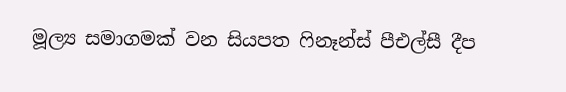මූල්‍ය සමාගමක් වන සියපත ෆිනෑන්ස් පීඑල්සී දීප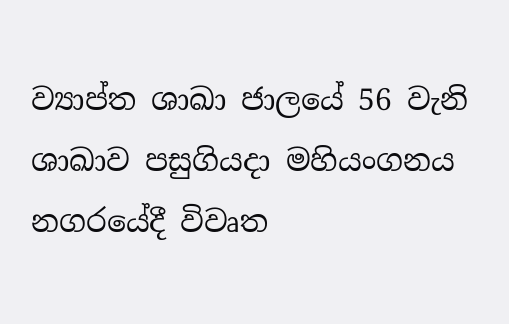ව්‍යාප්ත ශාඛා ජාලයේ 56 වැනි ශාඛාව පසුගියදා මහියංගනය නගරයේදී විවෘත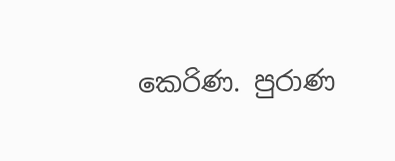කෙරිණ. පුරාණ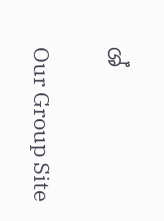ශ්

Our Group Site